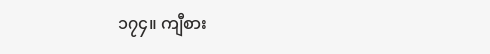၁၇၄။ ကျီစား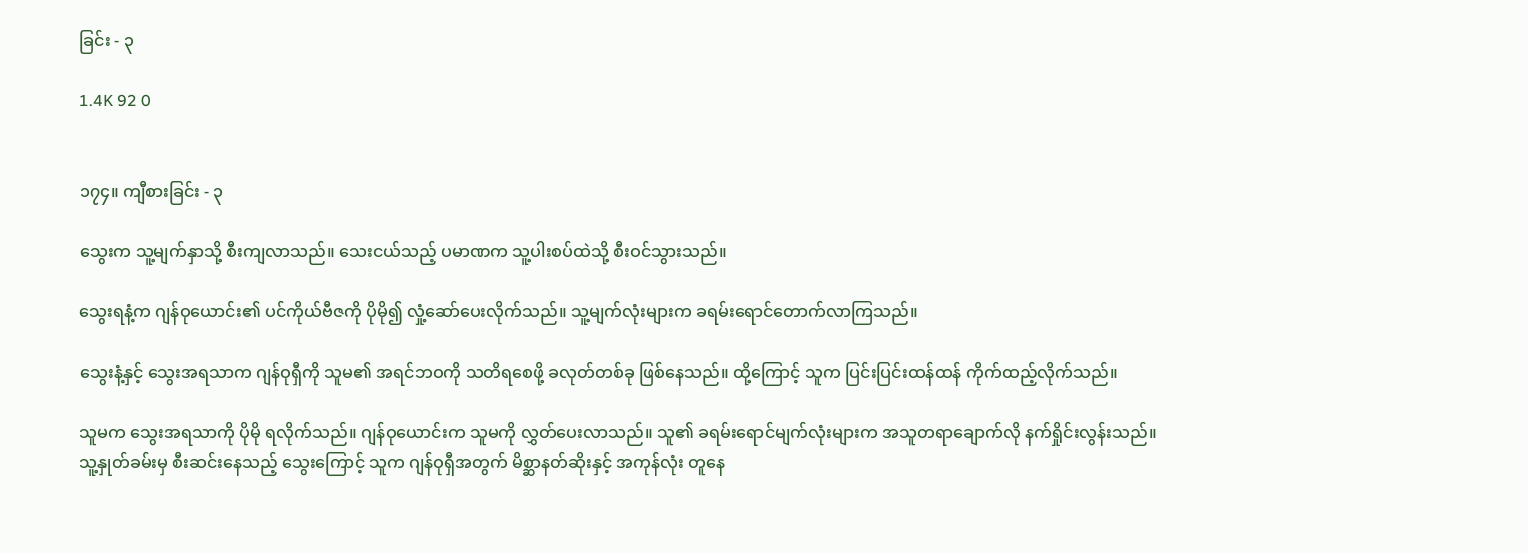ခြင်း - ၃

1.4K 92 0


၁၇၄။ ကျီစားခြင်း - ၃

သွေးက သူ့မျက်နှာသို့ စီးကျလာသည်။ သေးငယ်သည့် ပမာဏက သူ့ပါးစပ်ထဲသို့ စီးဝင်သွားသည်။

သွေးရနံ့က ဂျန်ဝုယောင်း၏ ပင်ကိုယ်ဗီဇကို ပိုမို၍ လှုံ့ဆော်ပေးလိုက်သည်။ သူ့မျက်လုံးများက ခရမ်းရောင်တောက်လာကြသည်။

သွေးနံ့နှင့် သွေးအရသာက ဂျန်ဝုရှီကို သူမ၏ အရင်ဘဝကို သတိရစေဖို့ ခလုတ်တစ်ခု ဖြစ်နေသည်။ ထို့ကြောင့် သူက ပြင်းပြင်းထန်ထန် ကိုက်ထည့်လိုက်သည်။

သူမက သွေးအရသာကို ပိုမို ရလိုက်သည်။ ဂျန်ဝုယောင်းက သူမကို လွှတ်ပေးလာသည်။ သူ၏ ခရမ်းရောင်မျက်လုံးများက အသူတရာချောက်လို နက်ရှိုင်းလွန်းသည်။ သူ့နှုတ်ခမ်းမှ စီးဆင်းနေသည့် သွေးကြောင့် သူက ဂျန်ဝုရှီအတွက် မိစ္ဆာနတ်ဆိုးနှင့် အကုန်လုံး တူနေ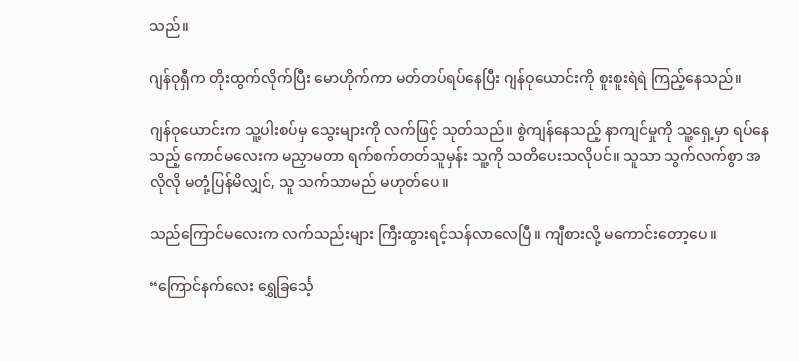သည်။

ဂျန်ဝုရှီက တိုးထွက်လိုက်ပြီး မောဟိုက်ကာ မတ်တပ်ရပ်နေပြီး ဂျန်ဝုယောင်းကို စူးစူးရဲရဲ ကြည့်နေသည်။

ဂျန်ဝုယောင်းက သူ့ပါးစပ်မှ သွေးများကို လက်ဖြင့် သုတ်သည်။ စွဲကျန်နေသည့် နာကျင်မှုကို သူ့ရှေ့မှာ ရပ်နေသည့် ကောင်မလေးက မညှာမတာ ရက်စက်တတ်သူမှန်း သူ့ကို သတိပေးသလိုပင်။ သူသာ သွက်လက်စွာ အလိုလို မတုံ့ပြန်မိလျှင်, သူ သက်သာမည် မဟုတ်ပေ။

သည်ကြောင်မလေးက လက်သည်းများ ကြီးထွားရင့်သန်လာလေပြီ။ ကျီစားလို့ မကောင်းတော့ပေ။

“ကြောင်နက်လေး ရွှေခြင်္သေ့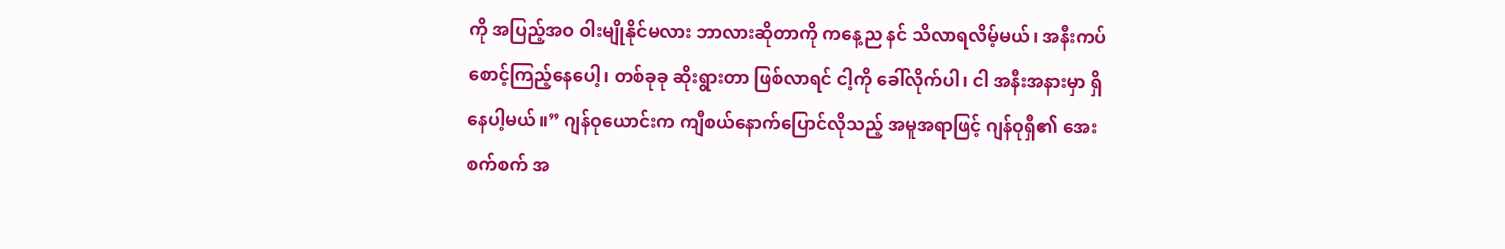ကို အပြည့်အဝ ဝါးမျိုနိုင်မလား ဘာလားဆိုတာကို ကနေ့ည နင် သိလာရလိမ့်မယ်၊ အနီးကပ် စောင့်ကြည့်နေပေါ့၊ တစ်ခုခု ဆိုးရွားတာ ဖြစ်လာရင် ငါ့ကို ခေါ်လိုက်ပါ၊ ငါ အနီးအနားမှာ ရှိနေပါ့မယ်။” ဂျန်ဝုယောင်းက ကျီစယ်နောက်ပြောင်လိုသည့် အမူအရာဖြင့် ဂျန်ဝုရှီ၏ အေးစက်စက် အ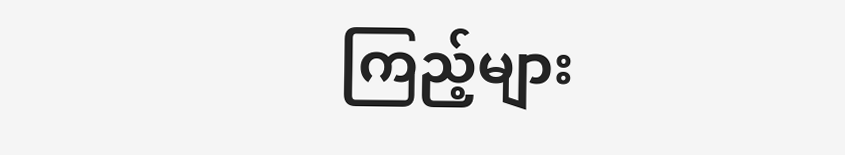ကြည့်များ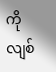ကို လျစ်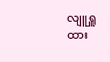လျူရှူထား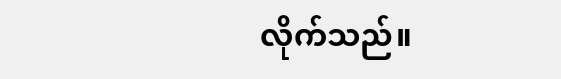လိုက်သည်။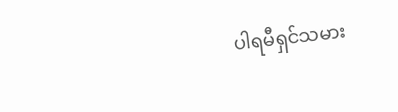ပါရမီရှင်သမား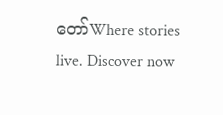တော်Where stories live. Discover now